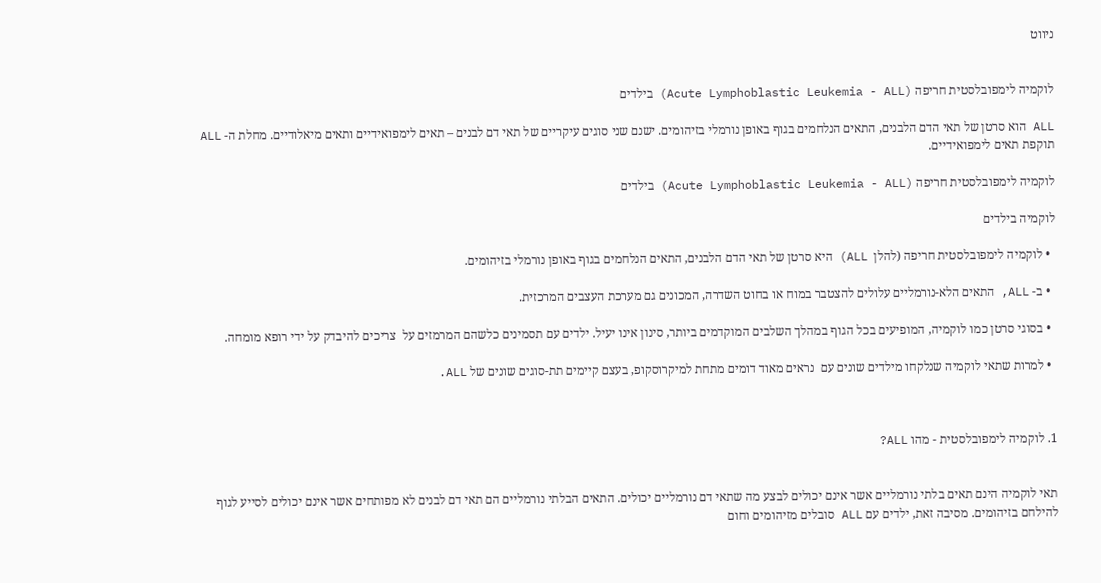ניווט


לוקמיה לימפובלסטית חריפה (Acute Lymphoblastic Leukemia - ALL) בילדים

ALL הוא סרטן של תאי הדם הלבנים, התאים הנלחמים בגוף באופן נורמלי בזיהומים. ישנם שני סוגים עיקריים של תאי דם לבנים – תאים לימפואידיים ותאים מיאלודיים. מחלת ה- ALL תוקפת תאים לימפואידיים.

לוקמיה לימפובלסטית חריפה (Acute Lymphoblastic Leukemia - ALL) בילדים

לוקמיה בילדים

  • לוקמיה לימפובלסטית חריפה (להלן  ALL) היא סרטן של תאי הדם הלבנים, התאים הנלחמים בגוף באופן נורמלי בזיהומים.

  • ב- ALL, התאים הלא-נורמליים עלולים להצטבר במוח או בחוט השדרה, המכונים גם מערכת העצבים המרכזית.

  • בסוגי סרטן כמו לוקמיה, המופיעים בכל הגוף במהלך השלבים המוקדמים ביותר, סינון אינו יעיל. ילדים עם תסמינים כלשהם המרמזים על  צריכים להיבדק על ידי רופא מומחה.

  • למרות שתאי לוקמיה שנלקחו מילדים שונים עם  נראים מאוד דומים מתחת למיקרוסקופ, בעצם קיימים תת-סוגים שונים של ALL.



1. לוקמיה לימפובלסטית - מהו ALL?


תאי לוקמיה הינם תאים בלתי נורמליים אשר אינם יכולים לבצע מה שתאי דם נורמליים יכולים. התאים הבלתי נורמליים הם תאי דם לבנים לא מפותחים אשר אינם יכולים לסייע לגוף להילחם בזיהומים. מסיבה זאת, ילדים עם ALL סובלים מזיהומים וחום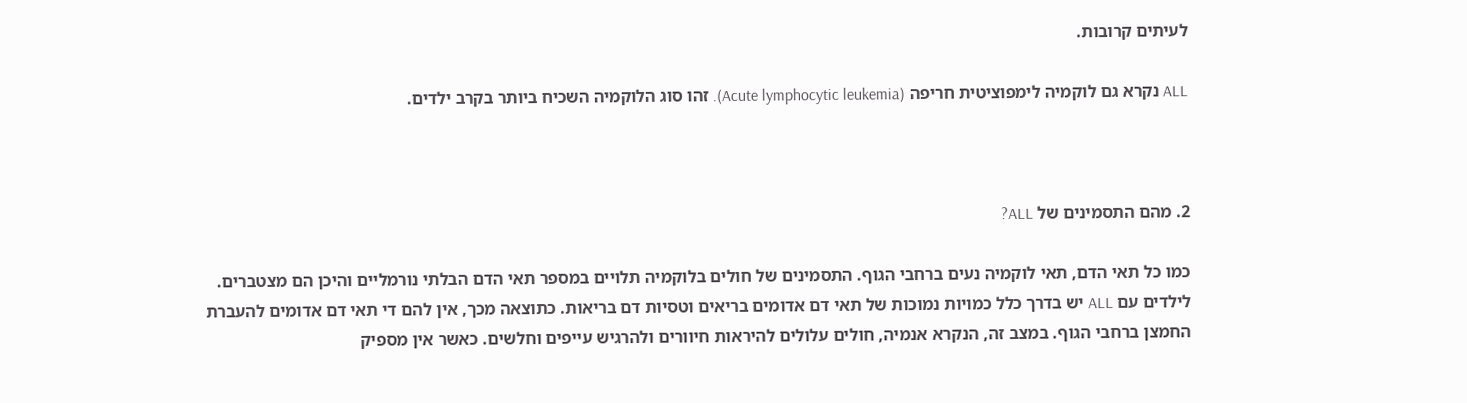לעיתים קרובות.

ALL נקרא גם לוקמיה לימפוציטית חריפה (Acute lymphocytic leukemia). זהו סוג הלוקמיה השכיח ביותר בקרב ילדים.



2. מהם התסמינים של ALL?

כמו כל תאי הדם, תאי לוקמיה נעים ברחבי הגוף. התסמינים של חולים בלוקמיה תלויים במספר תאי הדם הבלתי נורמליים והיכן הם מצטברים. לילדים עם ALL יש בדרך כלל כמויות נמוכות של תאי דם אדומים בריאים וטסיות דם בריאות. כתוצאה מכך, אין להם די תאי דם אדומים להעברת החמצן ברחבי הגוף. במצב זה, הנקרא אנמיה, חולים עלולים להיראות חיוורים ולהרגיש עייפים וחלשים. כאשר אין מספיק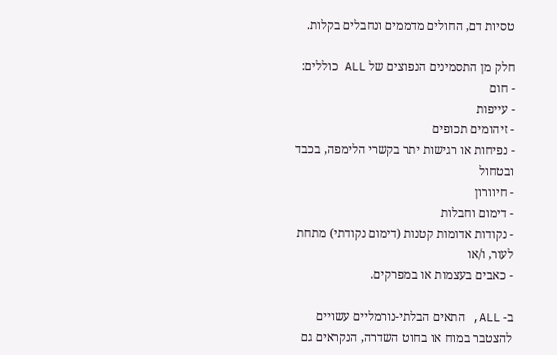טסיות דם, החולים מדממים ונחבלים בקלות.

חלק מן התסמינים הנפוצים של ALL כוללים:
- חום
- עייפות
- זיהומים תכופים
- נפיחות או רגישות יתר בקשרי הלימפה, בכבד ובטחול
- חיוורון
- דימום וחבלות
- נקודות אדומות קטנות (דימום נקודתי) מתחת לעור, ו/או
- כאבים בעצמות או במפרקים.

ב- ALL, התאים הבלתי-נורמליים עשויים להצטבר במוח או בחוט השדרה, הנקראים גם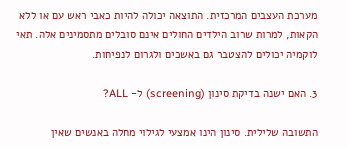מערכת העצבים המרכזית. התוצאה יכולה להיות כאבי ראש עם או ללא הקאות, למרות שרוב הילדים החולים אינם סובלים מתסמינים אלה. תאי לוקמיה יכולים להצטבר גם באשכים ולגרום לנפיחות.

3. האם ישנה בדיקת סינון (screening) ל- ALL?

התשובה שלילית. סינון הינו אמצעי לגילוי מחלה באנשים שאין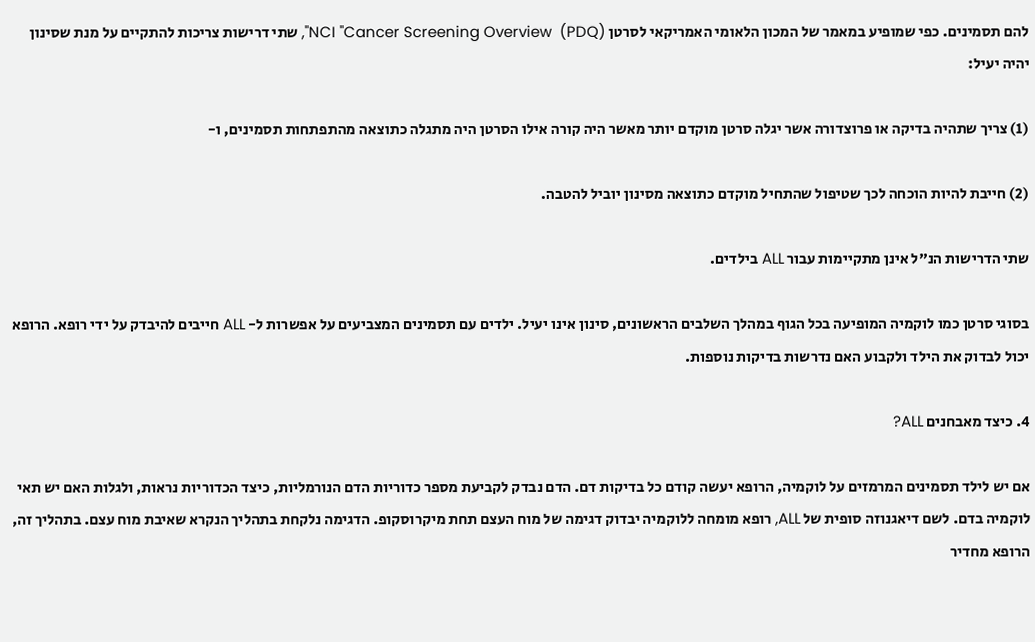להם תסמינים. כפי שמופיע במאמר של המכון הלאומי האמריקאי לסרטן NCI "Cancer Screening Overview  (PDQ)", שתי דרישות צריכות להתקיים על מנת שסינון יהיה יעיל:

(1) צריך שתהיה בדיקה או פרוצדורה אשר יגלה סרטן מוקדם יותר מאשר היה קורה אילו הסרטן היה מתגלה כתוצאה מהתפתחות תסמינים, ו-

(2) חייבת להיות הוכחה לכך שטיפול שהתחיל מוקדם כתוצאה מסינון יוביל להטבה.

שתי הדרישות הנ"ל אינן מתקיימות עבור ALL בילדים.

בסוגי סרטן כמו לוקמיה המופיעה בכל הגוף במהלך השלבים הראשונים, סינון אינו יעיל. ילדים עם תסמינים המצביעים על אפשרות ל- ALL חייבים להיבדק על ידי רופא. הרופא יכול לבדוק את הילד ולקבוע האם נדרשות בדיקות נוספות.

4. כיצד מאבחנים ALL?

אם יש לילד תסמינים המרמזים על לוקמיה, הרופא יעשה קודם כל בדיקות דם. הדם נבדק לקביעת מספר כדוריות הדם הנורמליות, כיצד הכדוריות נראות, ולגלות האם יש תאי לוקמיה בדם. לשם דיאגנוזה סופית של ALL, רופא מומחה ללוקמיה יבדוק דגימה של מוח העצם תחת מיקרוסקופ. הדגימה נלקחת בתהליך הנקרא שאיבת מוח עצם. בתהליך זה, הרופא מחדיר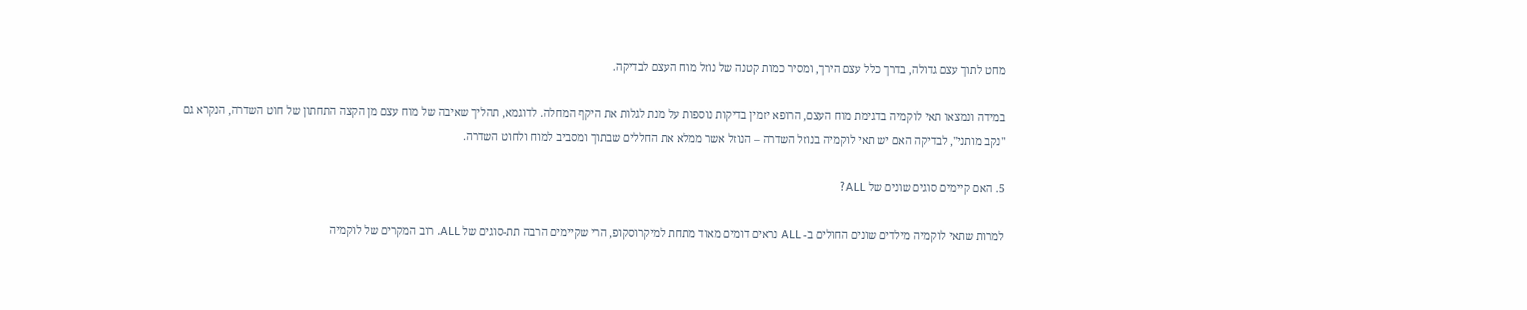מחט לתוך עצם גדולה, בדרך כלל עצם הירך, ומסיר כמות קטנה של נוזל מוח העצם לבדיקה.

במידה ונמצאו תאי לוקמיה בדגימת מוח העצם, הרופא יזמין בדיקות נוספות על מנת לגלות את היקף המחלה. לדוגמא, תהליך שאיבה של מוח עצם מן הקצה התחתון של חוט השדרה, הנקרא גם "נקב מותני", לבדיקה האם יש תאי לוקמיה בנוזל השדרה – הנוזל אשר ממלא את החללים שבתוך ומסביב למוח ולחוט השדרה.

5. האם קיימים סוגים שונים של ALL?

למרות שתאי לוקמיה מילדים שונים החולים ב- ALL נראים דומים מאוד מתחת למיקרוסקופ, הרי שקיימים הרבה תת-סוגים של ALL. רוב המקרים של לוקמיה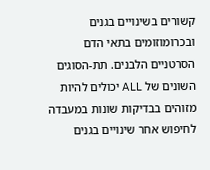קשורים בשינויים בגנים ובכרומוזומים בתאי הדם הסרטניים הלבנים. תת-הסוגים השונים של ALL יכולים להיות מזוהים בבדיקות שונות במעבדה לחיפוש אחר שינויים בגנים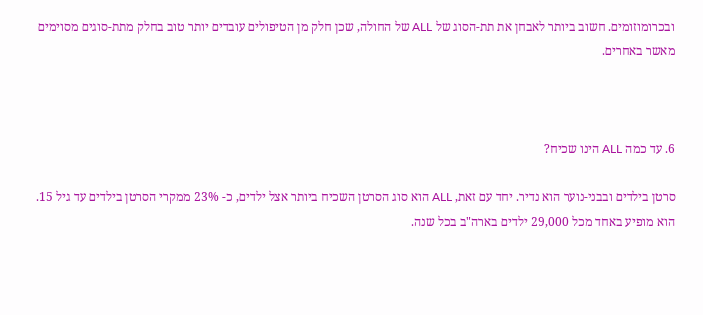ובכרומוזומים. חשוב ביותר לאבחן את תת-הסוג של ALL של החולה, שכן חלק מן הטיפולים עובדים יותר טוב בחלק מתת-סוגים מסוימים מאשר באחרים.



6. עד כמה ALL הינו שכיח?

סרטן בילדים ובבני-נוער הוא נדיר. יחד עם זאת, ALL הוא סוג הסרטן השכיח ביותר אצל ילדים, כ- 23% ממקרי הסרטן בילדים עד גיל 15. הוא מופיע באחד מכל 29,000 ילדים בארה"ב בכל שנה.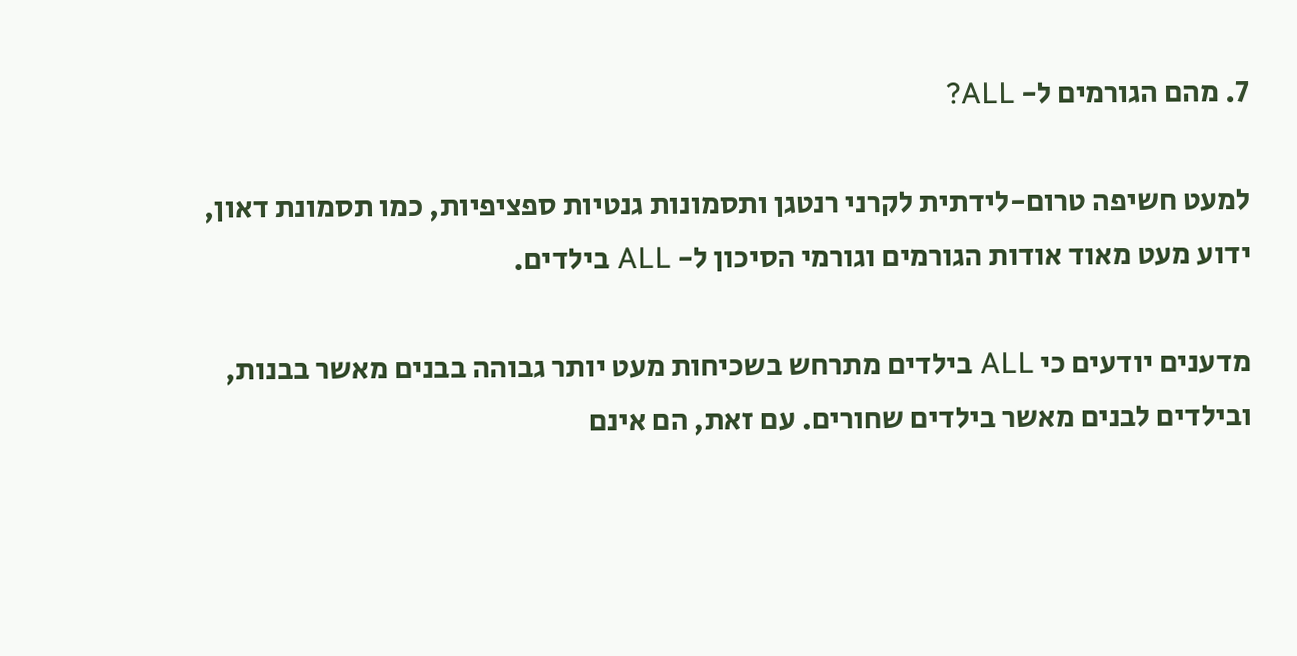7. מהם הגורמים ל- ALL?

למעט חשיפה טרום-לידתית לקרני רנטגן ותסמונות גנטיות ספציפיות, כמו תסמונת דאון, ידוע מעט מאוד אודות הגורמים וגורמי הסיכון ל- ALL בילדים.

מדענים יודעים כי ALL בילדים מתרחש בשכיחות מעט יותר גבוהה בבנים מאשר בבנות, ובילדים לבנים מאשר בילדים שחורים. עם זאת, הם אינם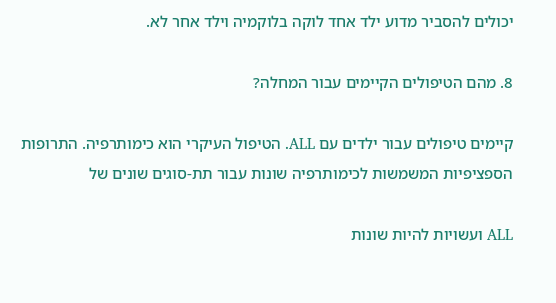יכולים להסביר מדוע ילד אחד לוקה בלוקמיה וילד אחר לא.

8. מהם הטיפולים הקיימים עבור המחלה?

קיימים טיפולים עבור ילדים עם ALL. הטיפול העיקרי הוא כימותרפיה. התרופות הספציפיות המשמשות לכימותרפיה שונות עבור תת-סוגים שונים של

ALL ועשויות להיות שונות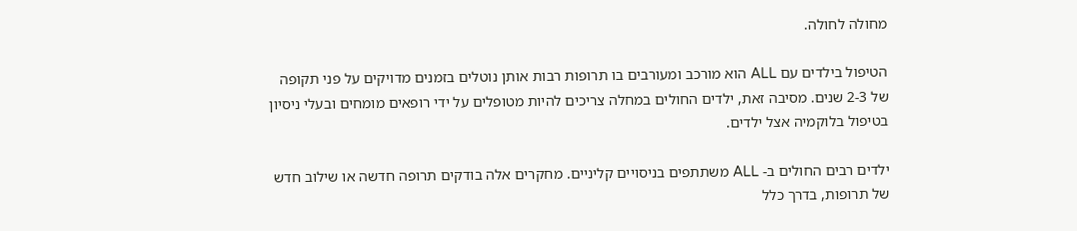מחולה לחולה.

הטיפול בילדים עם ALL הוא מורכב ומעורבים בו תרופות רבות אותן נוטלים בזמנים מדויקים על פני תקופה של 2-3 שנים. מסיבה זאת, ילדים החולים במחלה צריכים להיות מטופלים על ידי רופאים מומחים ובעלי ניסיון בטיפול בלוקמיה אצל ילדים.

ילדים רבים החולים ב- ALL משתתפים בניסויים קליניים. מחקרים אלה בודקים תרופה חדשה או שילוב חדש של תרופות, בדרך כלל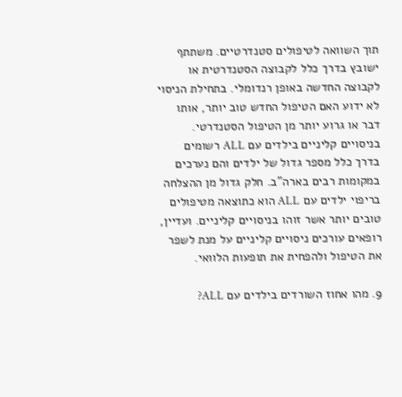תוך השוואה לטיפולים סטנדרטיים. משתתף ישובץ בדרך כלל לקבוצה הסטנדרטית או לקבוצה החדשה באופן רנדומלי. בתחילת הניסוי לא ידוע האם הטיפול החדש טוב יותר, אותו דבר או גרוע יותר מן הטיפול הסטנדרטי. בניסויים קליניים בילדים עם ALL רשומים בדרך כלל מספר גדול של ילדים והם נערכים במקומות רבים בארה"ב. חלק גדול מן ההצלחה בריפוי ילדים עם ALL הוא כתוצאה מטיפולים טובים יותר אשר זוהו בניסויים קליניים. ועדיין, רופאים עורכים ניסויים קליניים על מנת לשפר את הטיפול ולהפחית את תופעות הלוואי.

9. מהו אחוז השורדים בילדים עם ALL?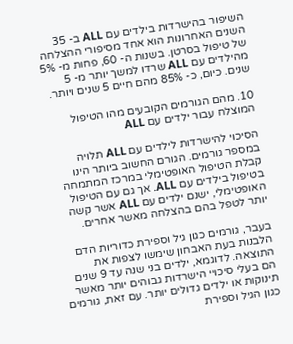השיפור בהישרדות בילדים עם ALL ב- 35 השנים האחרונות הוא אחד מסיפורי ההצלחה של טיפול בסרטן. בשנות ה- 60, פחות מ- 5% מהילדים עם ALL שרדו למשך יותר מ- 5 שנים. כיום, כ- 85% מהם חיים 5 שנים ויותר.

10. מהם הגורמים הקובעים מהו הטיפול המוצלח עבור ילדים עם ALL

הסיכוי להישרדות לילדים עם ALL תלויה במספר גורמים. הגורם החשוב ביותר הינו קבלת הטיפול האופטימלי במרכז המתמחה בטיפול בילדים עם ALL. אך גם עם הטיפול האופטימלי, ישנם ילדים עם ALL אשר קשה יותר לטפל בהם בהצלחה מאשר אחרים.

בעבר, גורמים כגון גיל וספירת כדוריות הדם הלבנות בעת האבחון שימשו לצפות את התוצאה. לדוגמא, ילדים בני שנה עד 9 שנים הם בעלי סיכויי הישרדות גבוהים יותר מאשר תינוקות או ילדים גדולים יותר. עם זאת, גורמים כגון הגיל וספירת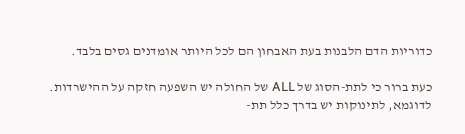כדוריות הדם הלבנות בעת האבחון הם לכל היותר אומדנים גסים בלבד.

כעת ברור כי לתת-הסוג של ALL של החולה יש השפעה חזקה על ההישרדות. לדוגמא, לתינוקות יש בדרך כלל תת-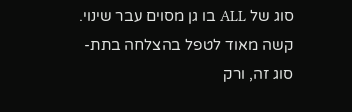סוג של ALL בו גן מסוים עבר שינוי. קשה מאוד לטפל בהצלחה בתת-סוג זה, ורק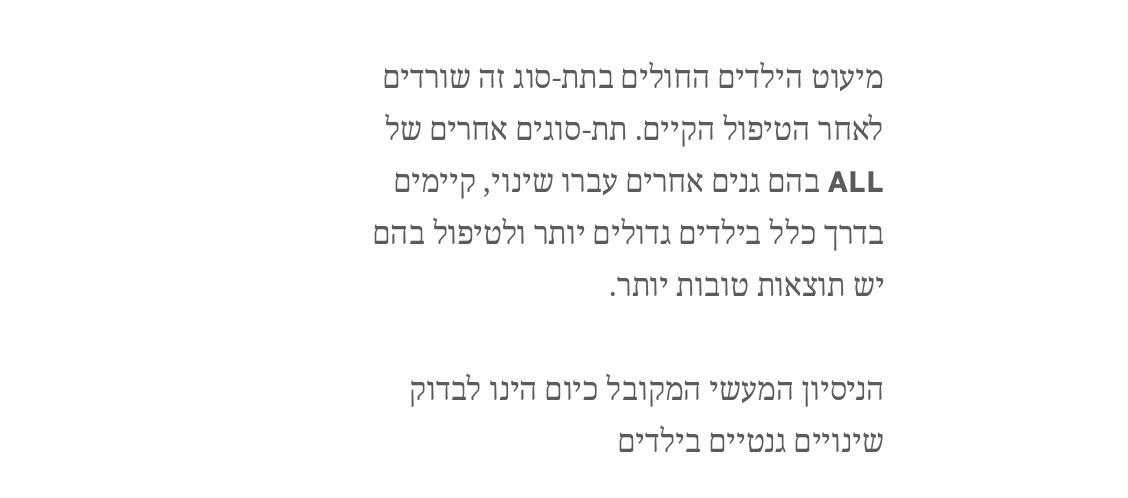מיעוט הילדים החולים בתת-סוג זה שורדים לאחר הטיפול הקיים. תת-סוגים אחרים של ALL בהם גנים אחרים עברו שינוי, קיימים בדרך כלל בילדים גדולים יותר ולטיפול בהם יש תוצאות טובות יותר.

הניסיון המעשי המקובל כיום הינו לבדוק שינויים גנטיים בילדים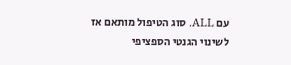עם ALL. סוג הטיפול מותאם אז לשינוי הגנטי הספציפי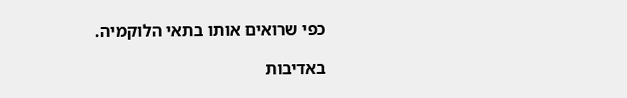כפי שרואים אותו בתאי הלוקמיה.

באדיבות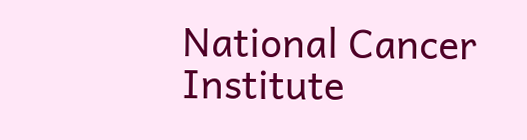National Cancer Institute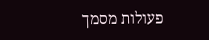פעולות מסמך